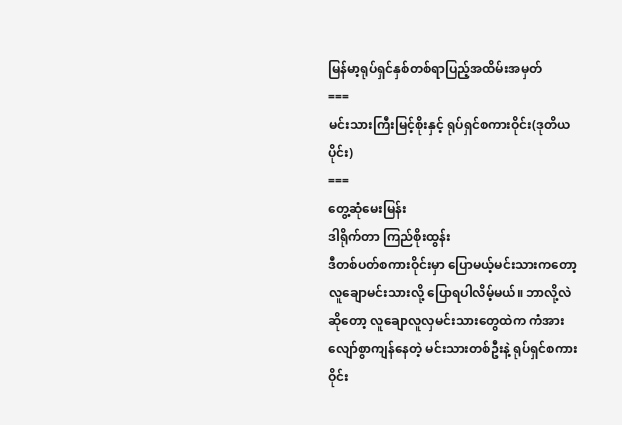မြန်မာ့ရုပ်ရှင်နှစ်တစ်ရာပြည့်အထိမ်းအမှတ်
===
မင်းသားကြီးမြင့်စိုးနှင့် ရုပ်ရှင်စကားဝိုင်း(ဒုတိယပိုင်း)
===
တွေ့ဆုံမေးမြန်း
ဒါရိုက်တာ ကြည်စိုးထွန်း
ဒီတစ်ပတ်စကားဝိုင်းမှာ ပြောမယ့်မင်းသားကတော့ လူချောမင်းသားလို့ ပြောရပါလိမ့်မယ်။ ဘာလို့လဲဆိုတော့ လူချောလူလှမင်းသားတွေထဲက ကံအားလျော်စွာကျန်နေတဲ့ မင်းသားတစ်ဦးနဲ့ ရုပ်ရှင်စကားဝိုင်း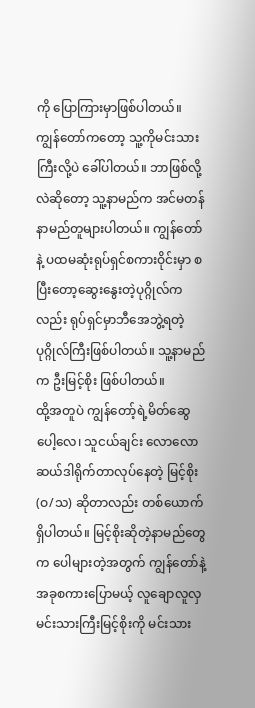ကို ပြောကြားမှာဖြစ်ပါတယ်။ ကျွန်တော်ကတော့ သူ့ကိုမင်းသားကြီးလို့ပဲ ခေါ်ပါတယ်။ ဘာဖြစ်လို့လဲဆိုတော့ သူ့နာမည်က အင်မတန် နာမည်တူများပါတယ်။ ကျွန်တော်နဲ့ ပထမဆုံးရုပ်ရှင်စကားဝိုင်းမှာ စပြီးတော့ဆွေးနွေးတဲ့ပုဂ္ဂိုလ်ကလည်း ရုပ်ရှင်မှာဘီအေဘွဲ့ရတဲ့ ပုဂ္ဂိုလ်ကြီးဖြစ်ပါတယ်။ သူ့နာမည်က ဦးမြင့်စိုး ဖြစ်ပါတယ်။
ထို့အတူပဲ ကျွန်တော့်ရဲ့မိတ်ဆွေပေါ့လေ၊ သူငယ်ချင်း လောလောဆယ်ဒါရိုက်တာလုပ်နေတဲ့ မြင့်စိုး(ဝ/သ) ဆိုတာလည်း တစ်ယောက်ရှိပါတယ်။ မြင့်စိုးဆိုတဲ့နာမည်တွေက ပေါများတဲ့အတွက် ကျွန်တော်နဲ့ အခုစကားပြောမယ့် လူချောလူလှ မင်းသားကြီးမြင့်စိုးကို မင်းသား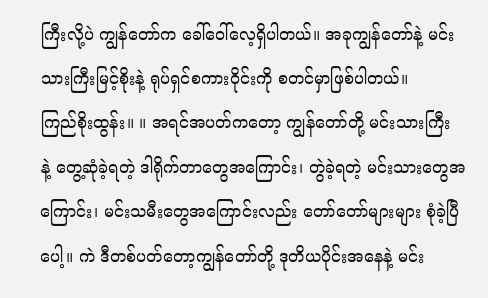ကြီးလို့ပဲ ကျွန်တော်က ခေါ်ဝေါ်လေ့ရှိပါတယ်။ အခုကျွန်တော်နဲ့ မင်းသားကြီးမြင့်စိုးနဲ့ ရုပ်ရှင်စကားဝိုင်းကို စတင်မှာဖြစ်ပါတယ်။
ကြည်စိုးထွန်း။ ။ အရင်အပတ်ကတော့ ကျွန်တော်တို့ မင်းသားကြီး
နဲ့ တွေ့ဆုံခဲ့ရတဲ့ ဒါရိုက်တာတွေအကြောင်း၊ တွဲခဲ့ရတဲ့ မင်းသားတွေအကြောင်း၊ မင်းသမီးတွေအကြောင်းလည်း တော်တော်များများ စုံခဲ့ပြီပေါ့။ ကဲ ဒီတစ်ပတ်တော့ကျွန်တော်တို့ ဒုတိယပိုင်းအနေနဲ့ မင်း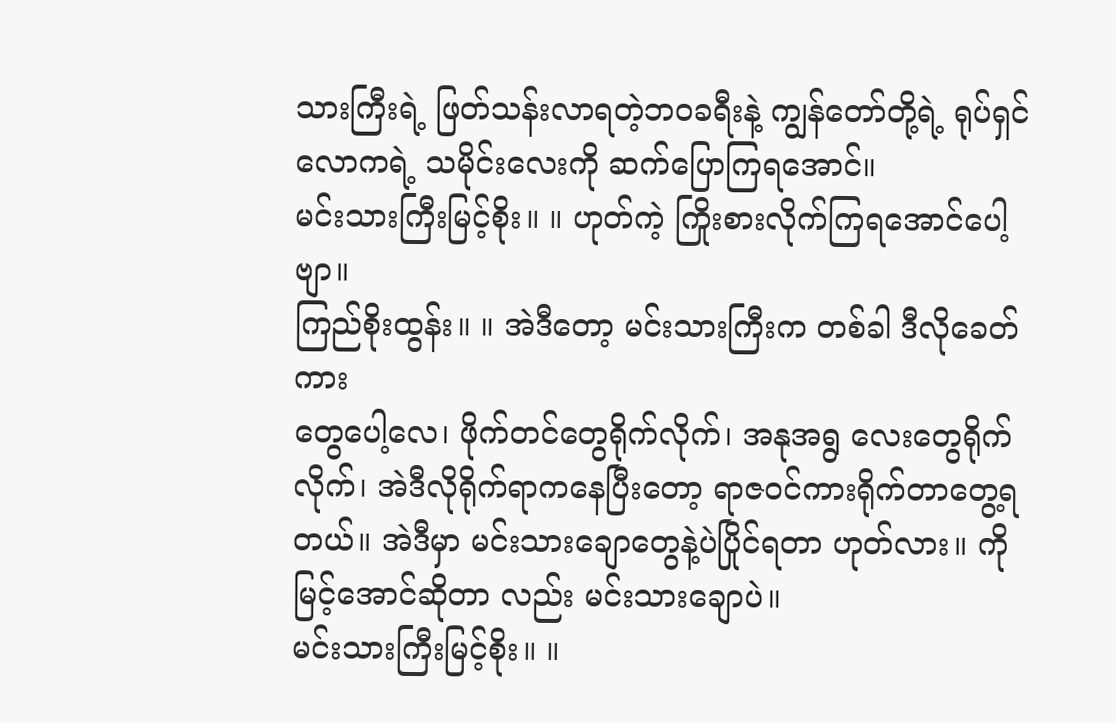သားကြီးရဲ့ ဖြတ်သန်းလာရတဲ့ဘဝခရီးနဲ့ ကျွန်တော်တို့ရဲ့ ရုပ်ရှင်လောကရဲ့ သမိုင်းလေးကို ဆက်ပြောကြရအောင်။
မင်းသားကြီးမြင့်စိုး။ ။ ဟုတ်ကဲ့ ကြိုးစားလိုက်ကြရအောင်ပေါ့ဗျာ။
ကြည်စိုးထွန်း။ ။ အဲဒီတော့ မင်းသားကြီးက တစ်ခါ ဒီလိုခေတ်ကား
တွေပေါ့လေ၊ ဖိုက်တင်တွေရိုက်လိုက်၊ အနုအရွ လေးတွေရိုက်လိုက်၊ အဲဒီလိုရိုက်ရာကနေပြီးတော့ ရာဇဝင်ကားရိုက်တာတွေ့ရ တယ်။ အဲဒီမှာ မင်းသားချောတွေနဲ့ပဲပြိုင်ရတာ ဟုတ်လား။ ကိုမြင့်အောင်ဆိုတာ လည်း မင်းသားချောပဲ။
မင်းသားကြီးမြင့်စိုး။ ။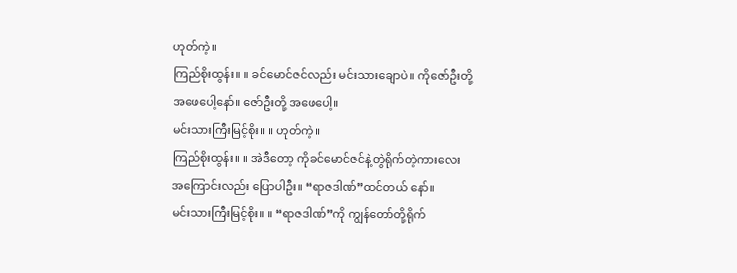ဟုတ်ကဲ့။
ကြည်စိုးထွန်း။ ။ ခင်မောင်ဇင်လည်း မင်းသားချောပဲ။ ကိုဇော်ဦးတို့
အဖေပေါ့နော်။ ဇော်ဦးတို့ အဖေပေါ့။
မင်းသားကြီးမြင့်စိုး။ ။ ဟုတ်ကဲ့။
ကြည်စိုးထွန်း။ ။ အဲဒီတော့ ကိုခင်မောင်ဇင်နဲ့တွဲရိုက်တဲ့ကားလေး
အကြောင်းလည်း ပြောပါဦး။ “ရာဇဒါဏ်”ထင်တယ် နော်။
မင်းသားကြီးမြင့်စိုး။ ။ “ရာဇဒါဏ်”ကို ကျွန်တော်တို့ရိုက်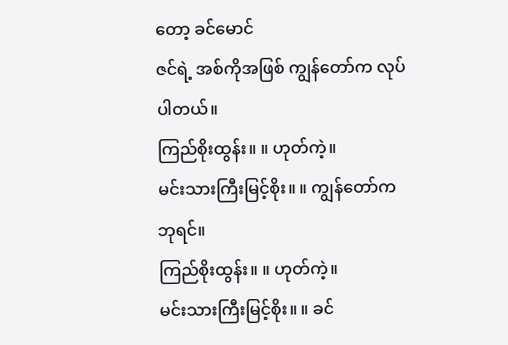တော့ ခင်မောင်
ဇင်ရဲ့ အစ်ကိုအဖြစ် ကျွန်တော်က လုပ်ပါတယ်။
ကြည်စိုးထွန်း။ ။ ဟုတ်ကဲ့။
မင်းသားကြီးမြင့်စိုး။ ။ ကျွန်တော်က ဘုရင်။
ကြည်စိုးထွန်း။ ။ ဟုတ်ကဲ့။
မင်းသားကြီးမြင့်စိုး။ ။ ခင်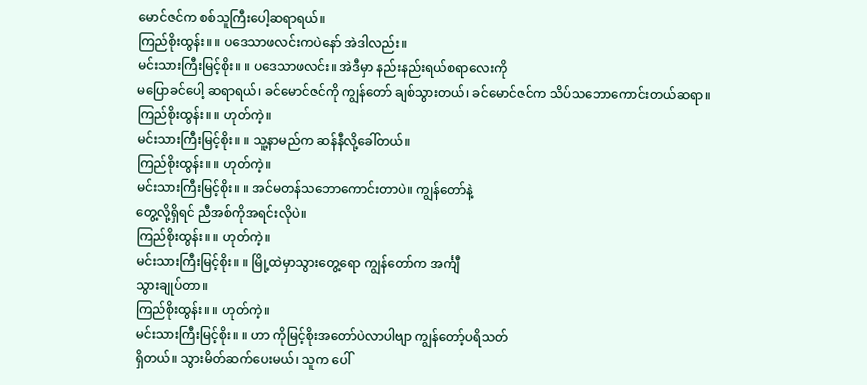မောင်ဇင်က စစ်သူကြီးပေါ့ဆရာရယ်။
ကြည်စိုးထွန်း။ ။ ပဒေသာဖလင်းကပဲနော် အဲဒါလည်း။
မင်းသားကြီးမြင့်စိုး။ ။ ပဒေသာဖလင်း။ အဲဒီမှာ နည်းနည်းရယ်စရာလေးကို
မပြောခင်ပေါ့ ဆရာရယ်၊ ခင်မောင်ဇင်ကို ကျွန်တော် ချစ်သွားတယ်၊ ခင်မောင်ဇင်က သိပ်သဘောကောင်းတယ်ဆရာ။
ကြည်စိုးထွန်း။ ။ ဟုတ်ကဲ့။
မင်းသားကြီးမြင့်စိုး။ ။ သူ့နာမည်က ဆန်နီလို့ခေါ်တယ်။
ကြည်စိုးထွန်း။ ။ ဟုတ်ကဲ့။
မင်းသားကြီးမြင့်စိုး။ ။ အင်မတန်သဘောကောင်းတာပဲ။ ကျွန်တော်နဲ့
တွေ့လို့ရှိရင် ညီအစ်ကိုအရင်းလိုပဲ။
ကြည်စိုးထွန်း။ ။ ဟုတ်ကဲ့။
မင်းသားကြီးမြင့်စိုး။ ။ မြို့ထဲမှာသွားတွေ့ရော ကျွန်တော်က အင်္ကျီ
သွားချုပ်တာ။
ကြည်စိုးထွန်း။ ။ ဟုတ်ကဲ့။
မင်းသားကြီးမြင့်စိုး။ ။ ဟာ ကိုမြင့်စိုးအတော်ပဲလာပါဗျာ ကျွန်တော့်ပရိသတ်
ရှိတယ်။ သွားမိတ်ဆက်ပေးမယ်၊ သူက ပေါ်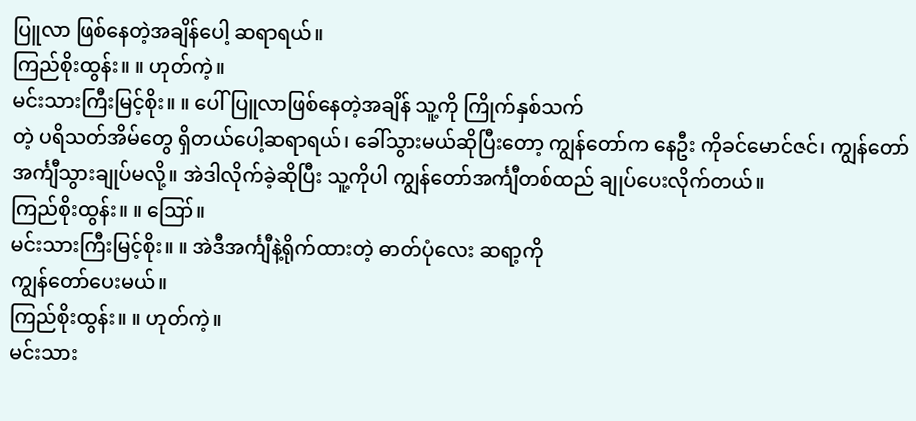ပြူလာ ဖြစ်နေတဲ့အချိန်ပေါ့ ဆရာရယ်။
ကြည်စိုးထွန်း။ ။ ဟုတ်ကဲ့။
မင်းသားကြီးမြင့်စိုး။ ။ ပေါ်ပြူလာဖြစ်နေတဲ့အချိန် သူ့ကို ကြိုက်နှစ်သက်
တဲ့ ပရိသတ်အိမ်တွေ ရှိတယ်ပေါ့ဆရာရယ်၊ ခေါ်သွားမယ်ဆိုပြီးတော့ ကျွန်တော်က နေဦး ကိုခင်မောင်ဇင်၊ ကျွန်တော် အင်္ကျီသွားချုပ်မလို့။ အဲဒါလိုက်ခဲ့ဆိုပြီး သူ့ကိုပါ ကျွန်တော်အင်္ကျီတစ်ထည် ချုပ်ပေးလိုက်တယ်။
ကြည်စိုးထွန်း။ ။ ဪ။
မင်းသားကြီးမြင့်စိုး။ ။ အဲဒီအင်္ကျီနဲ့ရိုက်ထားတဲ့ ဓာတ်ပုံလေး ဆရာ့ကို
ကျွန်တော်ပေးမယ်။
ကြည်စိုးထွန်း။ ။ ဟုတ်ကဲ့။
မင်းသား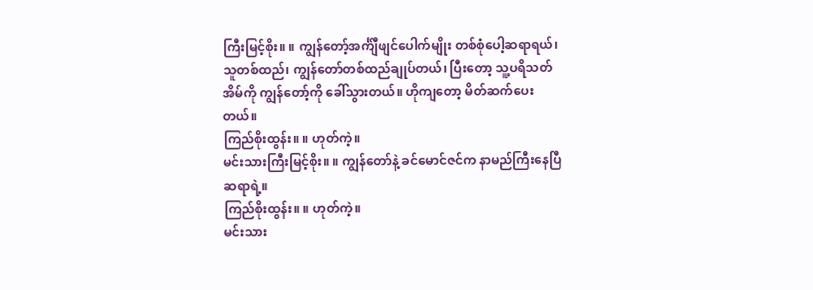ကြီးမြင့်စိုး။ ။ ကျွန်တော့်အင်္က်ျီဖျင်ပေါက်မျိုး တစ်စုံပေါ့ဆရာရယ်၊
သူတစ်ထည်၊ ကျွန်တော်တစ်ထည်ချုပ်တယ်၊ ပြီးတော့ သူ့ပရိသတ်အိမ်ကို ကျွန်တော့်ကို ခေါ်သွားတယ်။ ဟိုကျတော့ မိတ်ဆက်ပေး တယ်။
ကြည်စိုးထွန်း။ ။ ဟုတ်ကဲ့။
မင်းသားကြီးမြင့်စိုး။ ။ ကျွန်တော်နဲ့ ခင်မောင်ဇင်က နာမည်ကြီးနေပြီ
ဆရာရဲ့။
ကြည်စိုးထွန်း။ ။ ဟုတ်ကဲ့။
မင်းသား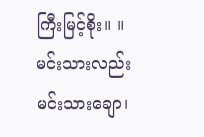ကြီးမြင့်စိုး။ ။ မင်းသားလည်းမင်းသားချော၊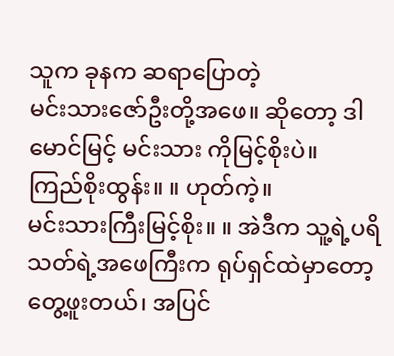သူက ခုနက ဆရာပြောတဲ့
မင်းသားဇော်ဦးတို့အဖေ။ ဆိုတော့ ဒါမောင်မြင့် မင်းသား ကိုမြင့်စိုးပဲ။
ကြည်စိုးထွန်း။ ။ ဟုတ်ကဲ့။
မင်းသားကြီးမြင့်စိုး။ ။ အဲဒီက သူ့ရဲ့ပရိသတ်ရဲ့အဖေကြီးက ရုပ်ရှင်ထဲမှာတော့
တွေ့ဖူးတယ်၊ အပြင်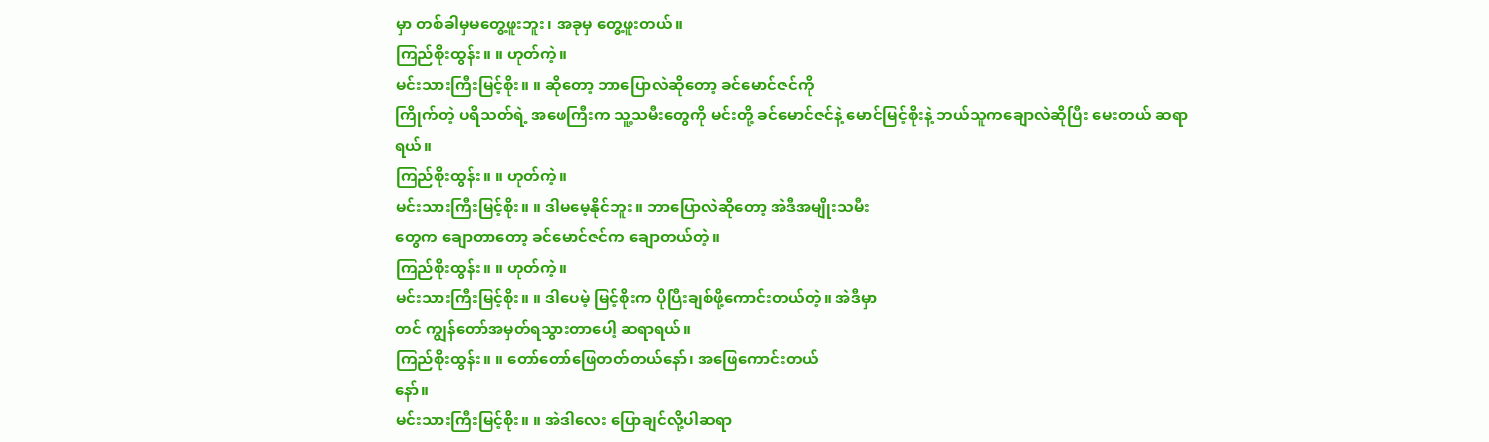မှာ တစ်ခါမှမတွေ့ဖူးဘူး၊ အခုမှ တွေ့ဖူးတယ်။
ကြည်စိုးထွန်း။ ။ ဟုတ်ကဲ့။
မင်းသားကြီးမြင့်စိုး။ ။ ဆိုတော့ ဘာပြောလဲဆိုတော့ ခင်မောင်ဇင်ကို
ကြိုက်တဲ့ ပရိသတ်ရဲ့ အဖေကြီးက သူ့သမီးတွေကို မင်းတို့ ခင်မောင်ဇင်နဲ့ မောင်မြင့်စိုးနဲ့ ဘယ်သူကချောလဲဆိုပြီး မေးတယ် ဆရာရယ်။
ကြည်စိုးထွန်း။ ။ ဟုတ်ကဲ့။
မင်းသားကြီးမြင့်စိုး။ ။ ဒါမမေ့နိုင်ဘူး။ ဘာပြောလဲဆိုတော့ အဲဒီအမျိုးသမီး
တွေက ချောတာတော့ ခင်မောင်ဇင်က ချောတယ်တဲ့။
ကြည်စိုးထွန်း။ ။ ဟုတ်ကဲ့။
မင်းသားကြီးမြင့်စိုး။ ။ ဒါပေမဲ့ မြင့်စိုးက ပိုပြီးချစ်ဖို့ကောင်းတယ်တဲ့။ အဲဒီမှာ
တင် ကျွန်တော်အမှတ်ရသွားတာပေါ့ ဆရာရယ်။
ကြည်စိုးထွန်း။ ။ တော်တော်ဖြေတတ်တယ်နော်၊ အဖြေကောင်းတယ်
နော်။
မင်းသားကြီးမြင့်စိုး။ ။ အဲဒါလေး ပြောချင်လို့ပါဆရာ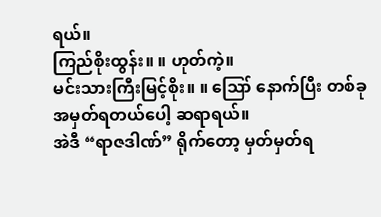ရယ်။
ကြည်စိုးထွန်း။ ။ ဟုတ်ကဲ့။
မင်းသားကြီးမြင့်စိုး။ ။ ဪ နောက်ပြီး တစ်ခုအမှတ်ရတယ်ပေါ့ ဆရာရယ်။
အဲဒီ “ရာဇဒါဏ်” ရိုက်တော့ မှတ်မှတ်ရ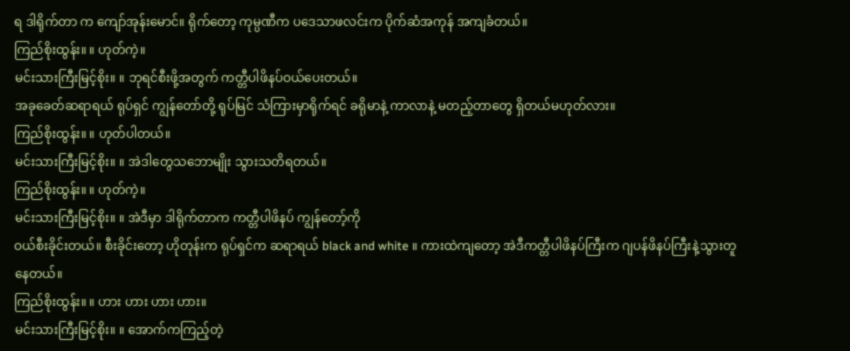ရ ဒါရိုက်တာ က ကျော်အုန်းမောင်။ ရိုက်တော့ ကုမ္ပဏီက ပဒေသာဖလင်းက ပိုက်ဆံအကုန် အကျခံတယ်။
ကြည်စိုးထွန်း။ ။ ဟုတ်ကဲ့။
မင်းသားကြီးမြင့်စိုး။ ။ ဘုရင်စီးဖို့အတွက် ကတ္တီပါဖိနပ်ဝယ်ပေးတယ်။
အခုခေတ်ဆရာရယ် ရုပ်ရှင် ကျွန်တော်တို့ ရုပ်မြင် သံကြားမှာရိုက်ရင် ခရိုမာနဲ့ ကာလာနဲ့ မတည့်တာတွေ ရှိတယ်မဟုတ်လား။
ကြည်စိုးထွန်း။ ။ ဟုတ်ပါတယ်။
မင်းသားကြီးမြင့်စိုး။ ။ အဲဒါတွေသဘောမျိုး သွားသတိရတယ်။
ကြည်စိုးထွန်း။ ။ ဟုတ်ကဲ့။
မင်းသားကြီးမြင့်စိုး။ ။ အဲဒီမှာ ဒါရိုက်တာက ကတ္တီပါဖိနပ် ကျွန်တော့်ကို
ဝယ်စီးခိုင်းတယ်။ စီးခိုင်းတော့ ဟိုတုန်းက ရုပ်ရှင်က ဆရာရယ် black and white ။ ကားထဲကျတော့ အဲဒီကတ္တီပါဖိနပ်ကြီးက ဂျပန်ဖိနပ်ကြီးနဲ့သွားတူနေတယ်။
ကြည်စိုးထွန်း။ ။ ဟား ဟား ဟား ဟား။
မင်းသားကြီးမြင့်စိုး။ ။ အောက်ကကြည့်တဲ့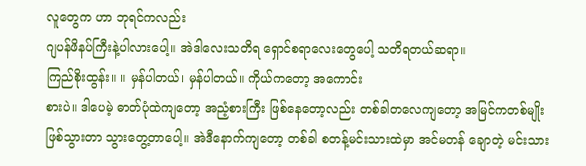လူတွေက ဟာ ဘုရင်ကလည်း
ဂျပန်ဖိနပ်ကြီးနဲ့ပါလားပေါ့။ အဲဒါလေးသတိရ ရှောင်စရာလေးတွေပေါ့ သတိရတယ်ဆရာ။
ကြည်စိုးထွန်း။ ။ မှန်ပါတယ်၊ မှန်ပါတယ်။ ကိုယ်ကတော့ အကောင်း
စားပဲ။ ဒါပေမဲ့ ဓာတ်ပုံထဲကျတော့ အညံ့စားကြီး ဖြစ်နေတော့လည်း တစ်ခါတလေကျတော့ အမြင်ကတစ်မျိုး ဖြစ်သွားတာ သွားတွေ့တာပေါ့။ အဲဒီနောက်ကျတော့ တစ်ခါ စတန့်မင်းသားထဲမှာ အင်မတန် ချောတဲ့ မင်းသား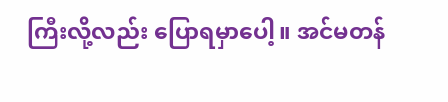ကြီးလို့လည်း ပြောရမှာပေါ့။ အင်မတန်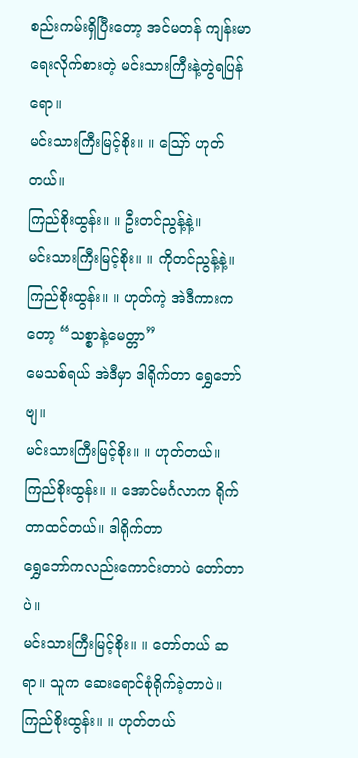စည်းကမ်းရှိပြီးတော့ အင်မတန် ကျန်းမာရေးလိုက်စားတဲ့ မင်းသားကြီးနဲ့တွဲရပြန်ရော။
မင်းသားကြီးမြင့်စိုး။ ။ ဪ ဟုတ်တယ်။
ကြည်စိုးထွန်း။ ။ ဦးတင်ညွန့်နဲ့။
မင်းသားကြီးမြင့်စိုး။ ။ ကိုတင်ညွန့်နဲ့။
ကြည်စိုးထွန်း။ ။ ဟုတ်ကဲ့ အဲဒီကားကတော့ “သစ္စာနဲ့မေတ္တာ”
မေသစ်ရယ် အဲဒီမှာ ဒါရိုက်တာ ရွှေဘော်ဗျ။
မင်းသားကြီးမြင့်စိုး။ ။ ဟုတ်တယ်။
ကြည်စိုးထွန်း။ ။ အောင်မင်္ဂလာက ရိုက်တာထင်တယ်။ ဒါရိုက်တာ
ရွှေဘော်ကလည်းကောင်းတာပဲ တော်တာပဲ။
မင်းသားကြီးမြင့်စိုး။ ။ တော်တယ် ဆရာ။ သူက ဆေးရောင်စုံရိုက်ခဲ့တာပဲ။
ကြည်စိုးထွန်း။ ။ ဟုတ်တယ်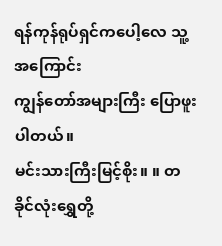ရန်ကုန်ရုပ်ရှင်ကပေါ့လေ သူ့အကြောင်း
ကျွန်တော်အများကြီး ပြောဖူးပါတယ်။
မင်းသားကြီးမြင့်စိုး။ ။ တခိုင်လုံးရွှေတို့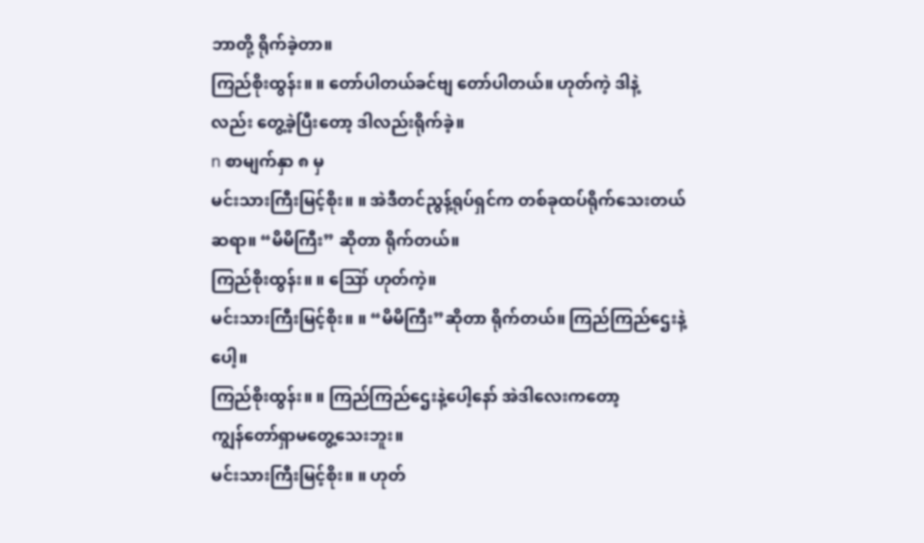ဘာတို့ ရိုက်ခဲ့တာ။
ကြည်စိုးထွန်း။ ။ တော်ပါတယ်ခင်ဗျ တော်ပါတယ်။ ဟုတ်ကဲ့ ဒါနဲ့
လည်း တွေ့ခဲ့ပြီးတော့ ဒါလည်းရိုက်ခဲ့။
n စာမျက်နှာ ၈ မှ
မင်းသားကြီးမြင့်စိုး။ ။ အဲဒီတင်ညွန့်ရုပ်ရှင်က တစ်ခုထပ်ရိုက်သေးတယ်
ဆရာ။ “မိမိကြီး” ဆိုတာ ရိုက်တယ်။
ကြည်စိုးထွန်း။ ။ ဪ ဟုတ်ကဲ့။
မင်းသားကြီးမြင့်စိုး။ ။ “မိမိကြီး”ဆိုတာ ရိုက်တယ်။ ကြည်ကြည်ဌေးနဲ့ပေါ့။
ကြည်စိုးထွန်း။ ။ ကြည်ကြည်ဌေးနဲ့ပေါ့နော် အဲဒါလေးကတော့
ကျွန်တော်ရှာမတွေ့သေးဘူး။
မင်းသားကြီးမြင့်စိုး။ ။ ဟုတ်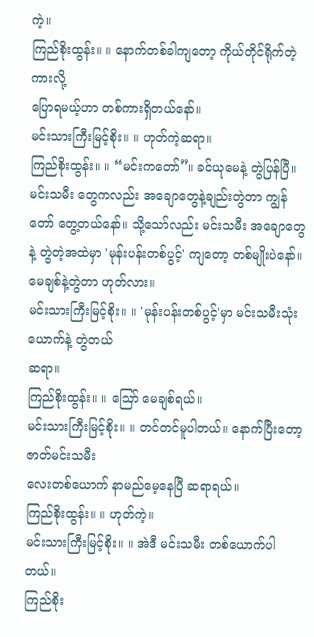ကဲ့။
ကြည်စိုးထွန်း။ ။ နောက်တစ်ခါကျတော့ ကိုယ်တိုင်ရိုက်တဲ့ကားလို့
ပြောရမယ့်ဟာ တစ်ကားရှိတယ်နော်။
မင်းသားကြီးမြင့်စိုး။ ။ ဟုတ်ကဲ့ဆရာ။
ကြည်စိုးထွန်း။ ။ “မင်းကတော်”။ ခင်ယုမေနဲ့ တွဲပြန်ပြီ။ မင်းသမီး တွေကလည်း အချောတွေနဲ့ချည်းတွဲတာ ကျွန်တော် တွေ့တယ်နော်။ သို့သော်လည်း မင်းသမီး အချောတွေနဲ့ တွဲတဲ့အထဲမှာ 'မုန်းပန်းတစ်ပွင့်' ကျတော့ တစ်မျိုးပဲနော်။ မေချစ်နဲ့တွဲတာ ဟုတ်လား။
မင်းသားကြီးမြင့်စိုး။ ။ 'မုန်းပန်းတစ်ပွင့်'မှာ မင်းသမီးသုံးယောက်နဲ့ တွဲတယ်
ဆရာ။
ကြည်စိုးထွန်း။ ။ ဪ မေချစ်ရယ်။
မင်းသားကြီးမြင့်စိုး။ ။ တင်တင်မူပါတယ်။ နောက်ပြီးတော့ ဇာတ်မင်းသမီး
လေးတစ်ယောက် နာမည်မေ့နေပြီ ဆရာရယ်။
ကြည်စိုးထွန်း။ ။ ဟုတ်ကဲ့။
မင်းသားကြီးမြင့်စိုး။ ။ အဲဒီ မင်းသမီး တစ်ယောက်ပါတယ်။
ကြည်စိုး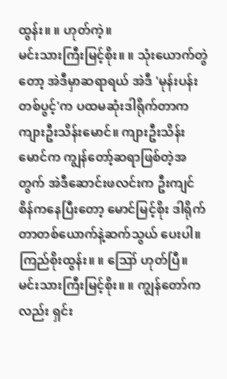ထွန်း။ ။ ဟုတ်ကဲ့။
မင်းသားကြီးမြင့်စိုး။ ။ သုံးယောက်တွဲတော့ အဲဒီမှာဆရာရယ် အဲဒီ 'မုန်းပန်း
တစ်ပွင့်'က ပထမဆုံးဒါရိုက်တာက ကျားဦးသိန်းမောင်။ ကျားဦးသိန်းမောင်က ကျွန်တော့်ဆရာဖြစ်တဲ့အတွက် အဲဒီဆောင်းဖလင်းက ဦးကျင်စိန်ကနေပြီးတော့ မောင်မြင့်စိုး ဒါရိုက်တာတစ်ယောက်နဲ့ဆက်သွယ် ပေးပါ။
ကြည်စိုးထွန်း။ ။ ဪ ဟုတ်ပြီ။
မင်းသားကြီးမြင့်စိုး။ ။ ကျွန်တော်ကလည်း ရှင်း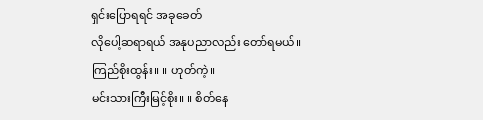ရှင်းပြောရရင် အခုခေတ်
လိုပေါ့ဆရာရယ် အနုပညာလည်း တော်ရမယ်။
ကြည်စိုးထွန်း။ ။ ဟုတ်ကဲ့။
မင်းသားကြီးမြင့်စိုး။ ။ စိတ်နေ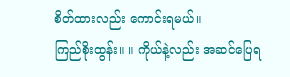စိတ်ထားလည်း ကောင်းရမယ်။
ကြည်စိုးထွန်း။ ။ ကိုယ်နဲ့လည်း အဆင်ပြေရ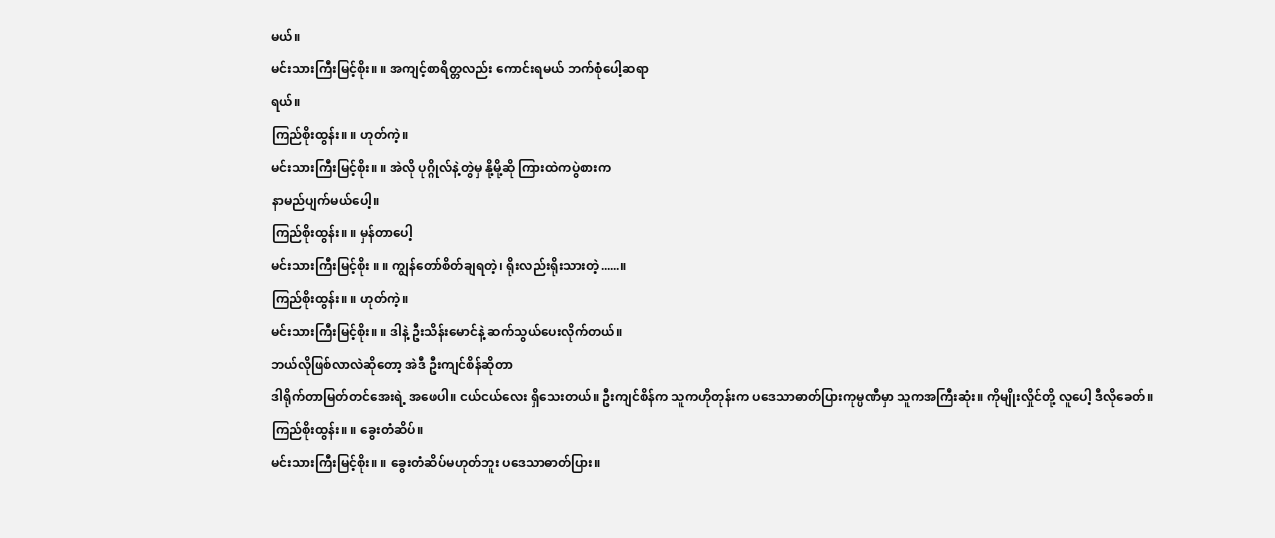မယ်။
မင်းသားကြီးမြင့်စိုး။ ။ အကျင့်စာရိတ္တလည်း ကောင်းရမယ် ဘက်စုံပေါ့ဆရာ
ရယ်။
ကြည်စိုးထွန်း။ ။ ဟုတ်ကဲ့။
မင်းသားကြီးမြင့်စိုး။ ။ အဲလို ပုဂ္ဂိုလ်နဲ့တွဲမှ နို့မို့ဆို ကြားထဲကပွဲစားက
နာမည်ပျက်မယ်ပေါ့။
ကြည်စိုးထွန်း။ ။ မှန်တာပေါ့
မင်းသားကြီးမြင့်စိုး ။ ။ ကျွန်တော်စိတ်ချရတဲ့၊ ရိုးလည်းရိုးသားတဲ့......။
ကြည်စိုးထွန်း။ ။ ဟုတ်ကဲ့။
မင်းသားကြီးမြင့်စိုး။ ။ ဒါနဲ့ ဦးသိန်းမောင်နဲ့ ဆက်သွယ်ပေးလိုက်တယ်။
ဘယ်လိုဖြစ်လာလဲဆိုတော့ အဲဒီ ဦးကျင်စိန်ဆိုတာ
ဒါရိုက်တာမြတ်တင်အေးရဲ့ အဖေပါ။ ငယ်ငယ်လေး ရှိသေးတယ်။ ဦးကျင်စိန်က သူကဟိုတုန်းက ပဒေသာဓာတ်ပြားကုမ္ပဏီမှာ သူကအကြီးဆုံး။ ကိုမျိုးလှိုင်တို့ လူပေါ့ ဒီလိုခေတ်။
ကြည်စိုးထွန်း။ ။ ခွေးတံဆိပ်။
မင်းသားကြီးမြင့်စိုး။ ။ ခွေးတံဆိပ်မဟုတ်ဘူး ပဒေသာဓာတ်ပြား။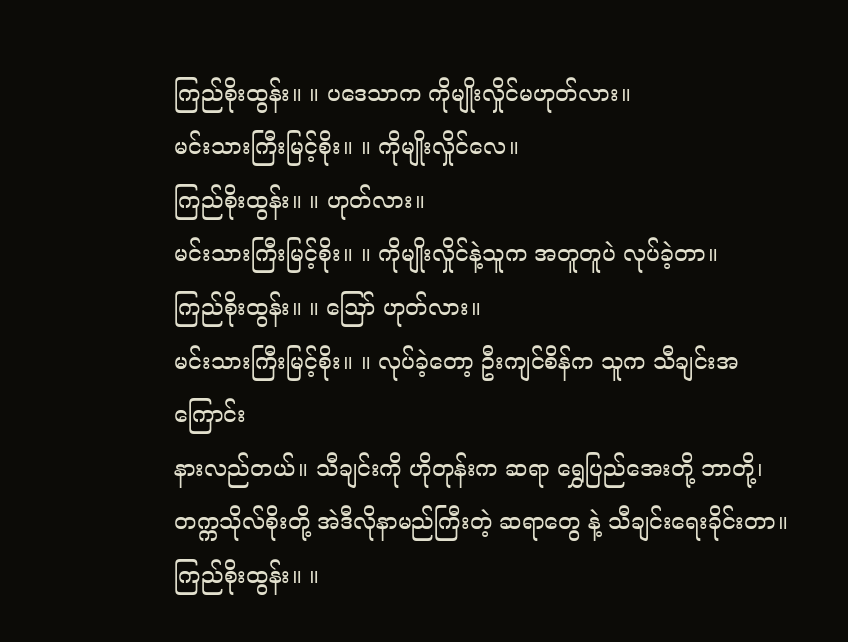ကြည်စိုးထွန်း။ ။ ပဒေသာက ကိုမျိုးလှိုင်မဟုတ်လား။
မင်းသားကြီးမြင့်စိုး။ ။ ကိုမျိုးလှိုင်လေ။
ကြည်စိုးထွန်း။ ။ ဟုတ်လား။
မင်းသားကြီးမြင့်စိုး။ ။ ကိုမျိုးလှိုင်နဲ့သူက အတူတူပဲ လုပ်ခဲ့တာ။
ကြည်စိုးထွန်း။ ။ ဪ ဟုတ်လား။
မင်းသားကြီးမြင့်စိုး။ ။ လုပ်ခဲ့တော့ ဦးကျင်စိန်က သူက သီချင်းအကြောင်း
နားလည်တယ်။ သီချင်းကို ဟိုတုန်းက ဆရာ ရွှေပြည်အေးတို့ ဘာတို့၊ တက္ကသိုလ်စိုးတို့ အဲဒီလိုနာမည်ကြီးတဲ့ ဆရာတွေ နဲ့ သီချင်းရေးခိုင်းတာ။
ကြည်စိုးထွန်း။ ။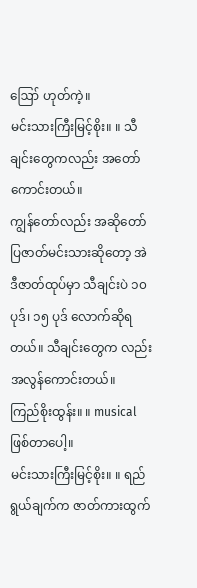ဪ ဟုတ်ကဲ့။
မင်းသားကြီးမြင့်စိုး။ ။ သီချင်းတွေကလည်း အတော်ကောင်းတယ်။
ကျွန်တော်လည်း အဆိုတော်ပြဇာတ်မင်းသားဆိုတော့ အဲဒီဇာတ်ထုပ်မှာ သီချင်းပဲ ၁၀ ပုဒ်၊ ၁၅ ပုဒ် လောက်ဆိုရတယ်။ သီချင်းတွေက လည်း အလွန်ကောင်းတယ်။
ကြည်စိုးထွန်း။ ။ musical ဖြစ်တာပေါ့။
မင်းသားကြီးမြင့်စိုး။ ။ ရည်ရွယ်ချက်က ဇာတ်ကားထွက်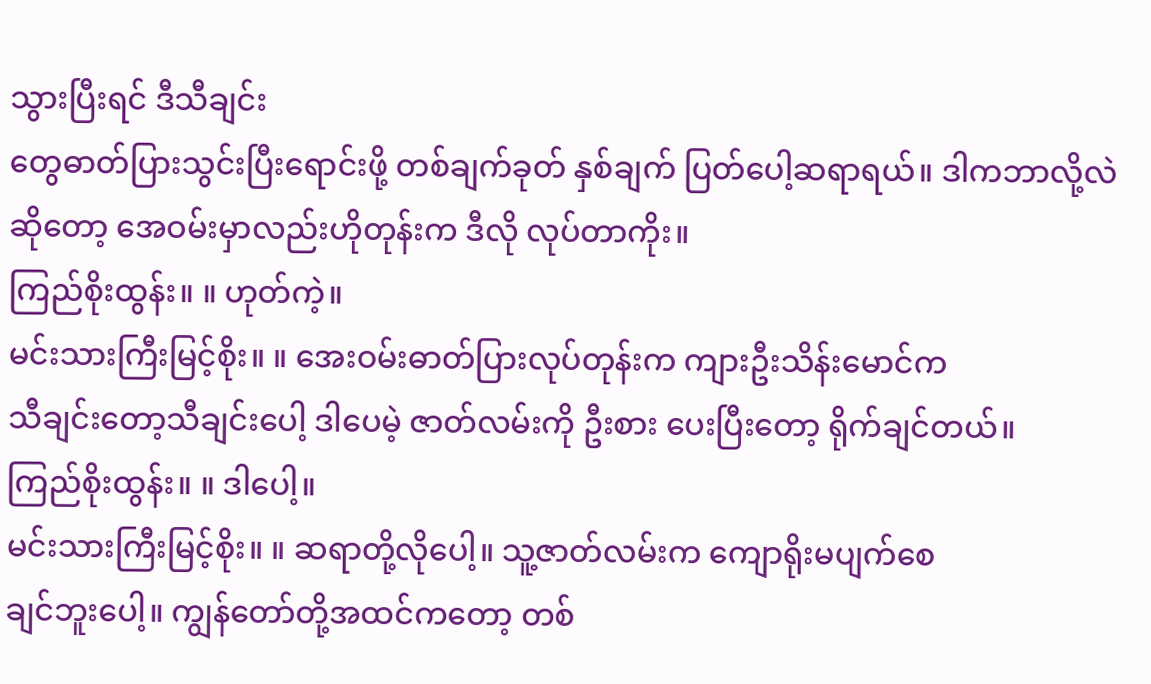သွားပြီးရင် ဒီသီချင်း
တွေဓာတ်ပြားသွင်းပြီးရောင်းဖို့ တစ်ချက်ခုတ် နှစ်ချက် ပြတ်ပေါ့ဆရာရယ်။ ဒါကဘာလို့လဲဆိုတော့ အေဝမ်းမှာလည်းဟိုတုန်းက ဒီလို လုပ်တာကိုး။
ကြည်စိုးထွန်း။ ။ ဟုတ်ကဲ့။
မင်းသားကြီးမြင့်စိုး။ ။ အေးဝမ်းဓာတ်ပြားလုပ်တုန်းက ကျားဦးသိန်းမောင်က
သီချင်းတော့သီချင်းပေါ့ ဒါပေမဲ့ ဇာတ်လမ်းကို ဦးစား ပေးပြီးတော့ ရိုက်ချင်တယ်။
ကြည်စိုးထွန်း။ ။ ဒါပေါ့။
မင်းသားကြီးမြင့်စိုး။ ။ ဆရာတို့လိုပေါ့။ သူ့ဇာတ်လမ်းက ကျောရိုးမပျက်စေ
ချင်ဘူးပေါ့။ ကျွန်တော်တို့အထင်ကတော့ တစ်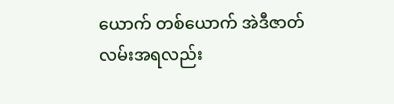ယောက် တစ်ယောက် အဲဒီဇာတ်လမ်းအရလည်း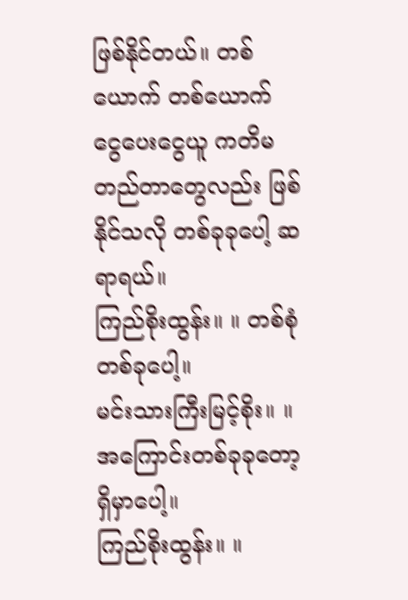ဖြစ်နိုင်တယ်။ တစ်ယောက် တစ်ယောက် ငွေပေးငွေယူ ကတိမတည်တာတွေလည်း ဖြစ်နိုင်သလို တစ်ခုခုပေါ့ ဆရာရယ်။
ကြည်စိုးထွန်း။ ။ တစ်စုံတစ်ခုပေါ့။
မင်းသားကြီးမြင့်စိုး။ ။ အကြောင်းတစ်ခုခုတော့ ရှိမှာပေါ့။
ကြည်စိုးထွန်း။ ။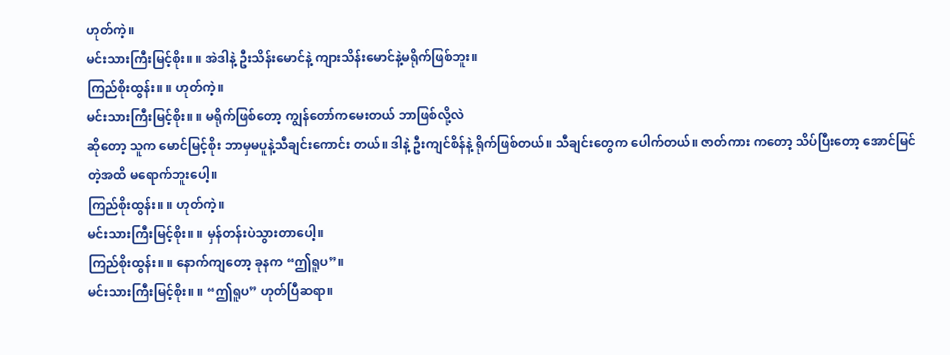ဟုတ်ကဲ့။
မင်းသားကြီးမြင့်စိုး။ ။ အဲဒါနဲ့ ဦးသိန်းမောင်နဲ့ ကျားသိန်းမောင်နဲ့မရိုက်ဖြစ်ဘူး။
ကြည်စိုးထွန်း။ ။ ဟုတ်ကဲ့။
မင်းသားကြီးမြင့်စိုး။ ။ မရိုက်ဖြစ်တော့ ကျွန်တော်ကမေးတယ် ဘာဖြစ်လို့လဲ
ဆိုတော့ သူက မောင်မြင့်စိုး ဘာမှမပူနဲ့သီချင်းကောင်း တယ်။ ဒါနဲ့ ဦးကျင်စိန်နဲ့ ရိုက်ဖြစ်တယ်။ သီချင်းတွေက ပေါက်တယ်။ ဇာတ်ကား ကတော့ သိပ်ပြီးတော့ အောင်မြင်တဲ့အထိ မရောက်ဘူးပေါ့။
ကြည်စိုးထွန်း။ ။ ဟုတ်ကဲ့။
မင်းသားကြီးမြင့်စိုး။ ။ မှန်တန်းပဲသွားတာပေါ့။
ကြည်စိုးထွန်း။ ။ နောက်ကျတော့ ခုနက “ဤရူပ”။
မင်းသားကြီးမြင့်စိုး။ ။ “ဤရူပ” ဟုတ်ပြီဆရာ။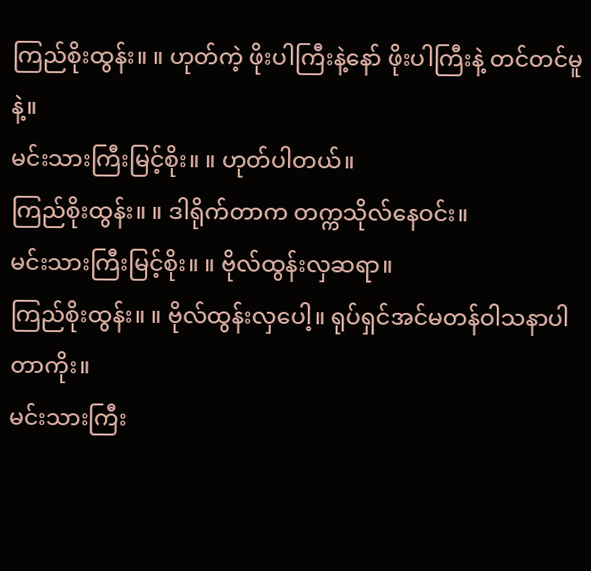ကြည်စိုးထွန်း။ ။ ဟုတ်ကဲ့ ဖိုးပါကြီးနဲ့နော် ဖိုးပါကြီးနဲ့ တင်တင်မူနဲ့။
မင်းသားကြီးမြင့်စိုး။ ။ ဟုတ်ပါတယ်။
ကြည်စိုးထွန်း။ ။ ဒါရိုက်တာက တက္ကသိုလ်နေဝင်း။
မင်းသားကြီးမြင့်စိုး။ ။ ဗိုလ်ထွန်းလှဆရာ။
ကြည်စိုးထွန်း။ ။ ဗိုလ်ထွန်းလှပေါ့။ ရုပ်ရှင်အင်မတန်ဝါသနာပါတာကိုး။
မင်းသားကြီး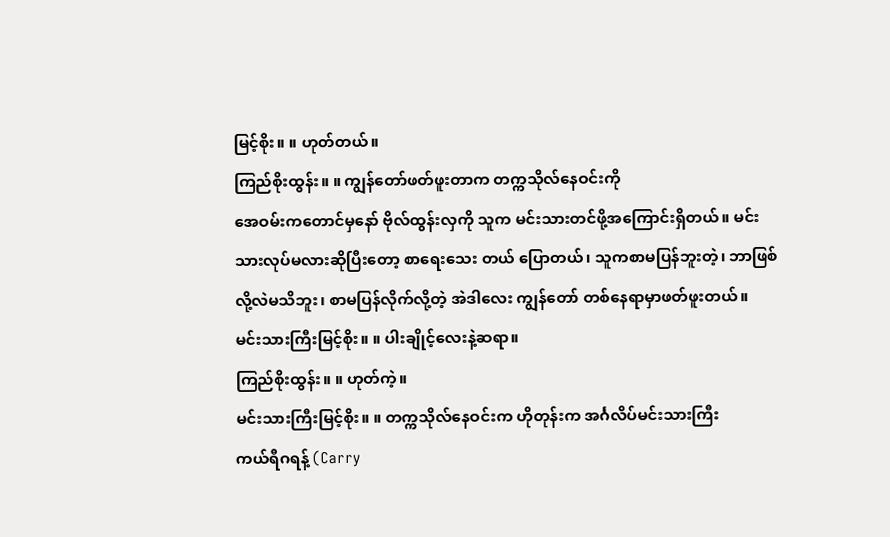မြင့်စိုး။ ။ ဟုတ်တယ်။
ကြည်စိုးထွန်း။ ။ ကျွန်တော်ဖတ်ဖူးတာက တက္ကသိုလ်နေဝင်းကို
အေဝမ်းကတောင်မှနော် ဗိုလ်ထွန်းလှကို သူက မင်းသားတင်ဖို့အကြောင်းရှိတယ်။ မင်းသားလုပ်မလားဆိုပြီးတော့ စာရေးသေး တယ် ပြောတယ်၊ သူကစာမပြန်ဘူးတဲ့၊ ဘာဖြစ်လို့လဲမသိဘူး၊ စာမပြန်လိုက်လို့တဲ့ အဲဒါလေး ကျွန်တော် တစ်နေရာမှာဖတ်ဖူးတယ်။
မင်းသားကြီးမြင့်စိုး။ ။ ပါးချိုင့်လေးနဲ့ဆရာ။
ကြည်စိုးထွန်း။ ။ ဟုတ်ကဲ့။
မင်းသားကြီးမြင့်စိုး။ ။ တက္ကသိုလ်နေဝင်းက ဟိုတုန်းက အင်္ဂလိပ်မင်းသားကြီး
ကယ်ရီဂရန့် (Carry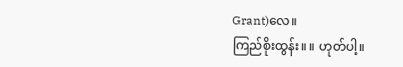Grant)လေ။
ကြည်စိုးထွန်း။ ။ ဟုတ်ပါ့။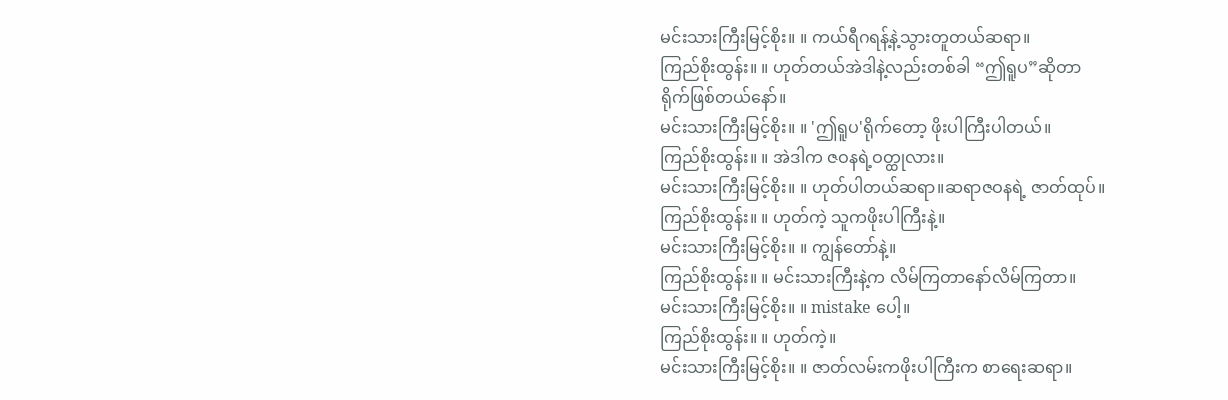မင်းသားကြီးမြင့်စိုး။ ။ ကယ်ရီဂရန့်နဲ့သွားတူတယ်ဆရာ။
ကြည်စိုးထွန်း။ ။ ဟုတ်တယ်အဲဒါနဲ့လည်းတစ်ခါ “ဤရူပ”ဆိုတာ
ရိုက်ဖြစ်တယ်နော်။
မင်းသားကြီးမြင့်စိုး။ ။ 'ဤရူပ'ရိုက်တော့ ဖိုးပါကြီးပါတယ်။
ကြည်စိုးထွန်း။ ။ အဲဒါက ဇဝနရဲ့ဝတ္ထုလား။
မင်းသားကြီးမြင့်စိုး။ ။ ဟုတ်ပါတယ်ဆရာ။ဆရာဇဝနရဲ့ ဇာတ်ထုပ်။
ကြည်စိုးထွန်း။ ။ ဟုတ်ကဲ့ သူကဖိုးပါကြီးနဲ့။
မင်းသားကြီးမြင့်စိုး။ ။ ကျွန်တော်နဲ့။
ကြည်စိုးထွန်း။ ။ မင်းသားကြီးနဲ့က လိမ်ကြတာနော်လိမ်ကြတာ။
မင်းသားကြီးမြင့်စိုး။ ။ mistake ပေါ့။
ကြည်စိုးထွန်း။ ။ ဟုတ်ကဲ့။
မင်းသားကြီးမြင့်စိုး။ ။ ဇာတ်လမ်းကဖိုးပါကြီးက စာရေးဆရာ။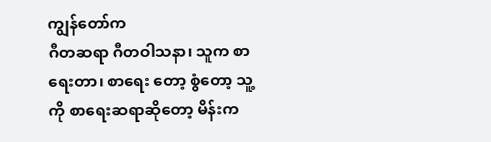ကျွန်တော်က
ဂီတဆရာ ဂီတဝါသနာ၊ သူက စာရေးတာ၊ စာရေး တော့ စွံတော့ သူ့ကို စာရေးဆရာဆိုတော့ မိန်းက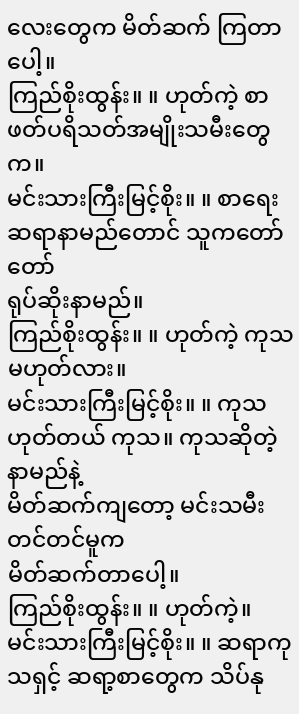လေးတွေက မိတ်ဆက် ကြတာပေါ့။
ကြည်စိုးထွန်း။ ။ ဟုတ်ကဲ့ စာဖတ်ပရိသတ်အမျိုးသမီးတွေက။
မင်းသားကြီးမြင့်စိုး။ ။ စာရေးဆရာနာမည်တောင် သူကတော်တော်
ရုပ်ဆိုးနာမည်။
ကြည်စိုးထွန်း။ ။ ဟုတ်ကဲ့ ကုသမဟုတ်လား။
မင်းသားကြီးမြင့်စိုး။ ။ ကုသ ဟုတ်တယ် ကုသ။ ကုသဆိုတဲ့ နာမည်နဲ့
မိတ်ဆက်ကျတော့ မင်းသမီးတင်တင်မူက
မိတ်ဆက်တာပေါ့။
ကြည်စိုးထွန်း။ ။ ဟုတ်ကဲ့။
မင်းသားကြီးမြင့်စိုး။ ။ ဆရာကုသရှင့် ဆရာ့စာတွေက သိပ်နု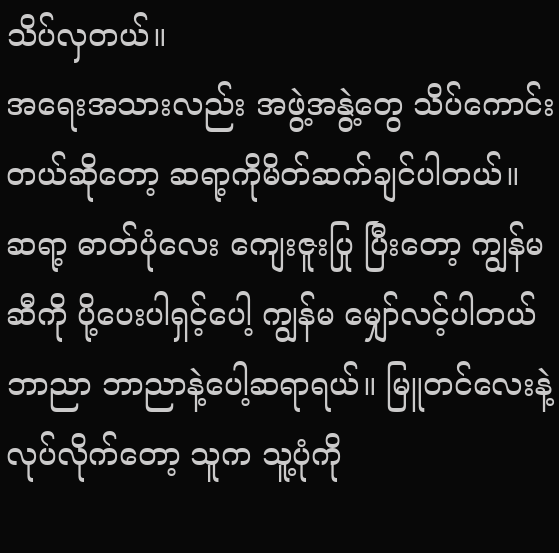သိပ်လှတယ်။
အရေးအသားလည်း အဖွဲ့အနွဲ့တွေ သိပ်ကောင်း တယ်ဆိုတော့ ဆရာ့ကိုမိတ်ဆက်ချင်ပါတယ်။ ဆရာ့ ဓာတ်ပုံလေး ကျေးဇူးပြု ပြီးတော့ ကျွန်မဆီကို ပို့ပေးပါရှင့်ပေါ့ ကျွန်မ မျှော်လင့်ပါတယ် ဘာညာ ဘာညာနဲ့ပေါ့ဆရာရယ်။ မြူတင်လေးနဲ့လုပ်လိုက်တော့ သူက သူ့ပုံကို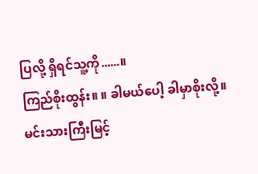ပြလို့ ရှိရင်သူ့ကို......။
ကြည်စိုးထွန်း။ ။ ခါမယ်ပေါ့ ခါမှာစိုးလို့။
မင်းသားကြီးမြင့်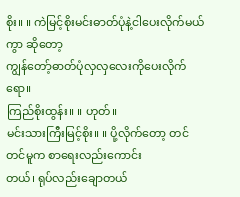စိုး။ ။ ကဲမြင့်စိုးမင်းဓာတ်ပုံနဲ့ငါပေးလိုက်မယ်ကွာ ဆိုတော့
ကျွန်တော့်ဓာတ်ပုံလှလှလေးကိုပေးလိုက်ရော။
ကြည်စိုးထွန်း။ ။ ဟုတ်။
မင်းသားကြီးမြင့်စိုး။ ။ ပို့လိုက်တော့ တင်တင်မူက စာရေးလည်းကောင်း
တယ်၊ ရုပ်လည်းချောတယ်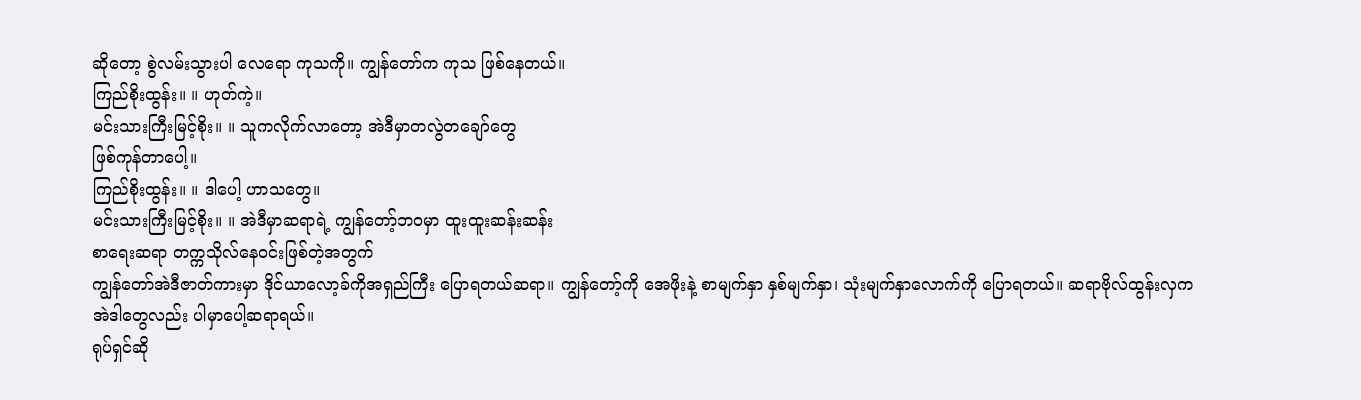ဆိုတော့ စွဲလမ်းသွားပါ လေရော ကုသကို။ ကျွန်တော်က ကုသ ဖြစ်နေတယ်။
ကြည်စိုးထွန်း။ ။ ဟုတ်ကဲ့။
မင်းသားကြီးမြင့်စိုး။ ။ သူကလိုက်လာတော့ အဲဒီမှာတလွဲတချော်တွေ
ဖြစ်ကုန်တာပေါ့။
ကြည်စိုးထွန်း။ ။ ဒါပေါ့ ဟာသတွေ။
မင်းသားကြီးမြင့်စိုး။ ။ အဲဒီမှာဆရာရဲ့ ကျွန်တော့်ဘဝမှာ ထူးထူးဆန်းဆန်း
စာရေးဆရာ တက္ကသိုလ်နေဝင်းဖြစ်တဲ့အတွက်
ကျွန်တော်အဲဒီဇာတ်ကားမှာ ဒိုင်ယာလော့ခ်ကိုအရှည်ကြီး ပြောရတယ်ဆရာ။ ကျွန်တော့်ကို အေဖိုးနဲ့ စာမျက်နှာ နှစ်မျက်နှာ၊ သုံးမျက်နှာလောက်ကို ပြောရတယ်။ ဆရာဗိုလ်ထွန်းလှက အဲဒါတွေလည်း ပါမှာပေါ့ဆရာရယ်။
ရုပ်ရှင်ဆို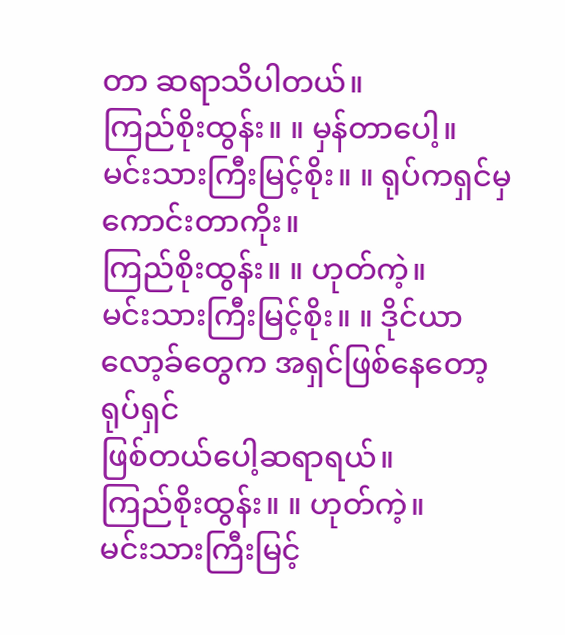တာ ဆရာသိပါတယ်။
ကြည်စိုးထွန်း။ ။ မှန်တာပေါ့။
မင်းသားကြီးမြင့်စိုး။ ။ ရုပ်ကရှင်မှကောင်းတာကိုး။
ကြည်စိုးထွန်း။ ။ ဟုတ်ကဲ့။
မင်းသားကြီးမြင့်စိုး။ ။ ဒိုင်ယာလော့ခ်တွေက အရှင်ဖြစ်နေတော့ ရုပ်ရှင်
ဖြစ်တယ်ပေါ့ဆရာရယ်။
ကြည်စိုးထွန်း။ ။ ဟုတ်ကဲ့။
မင်းသားကြီးမြင့်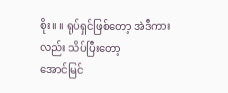စိုး။ ။ ရုပ်ရှင်ဖြစ်တော့ အဲဒီကားလည်း သိပ်ပြီးတော့
အောင်မြင်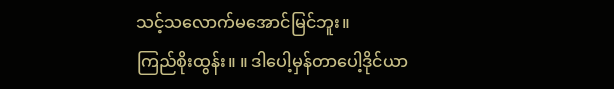သင့်သလောက်မအောင်မြင်ဘူး။
ကြည်စိုးထွန်း။ ။ ဒါပေါ့မှန်တာပေါ့ဒိုင်ယာ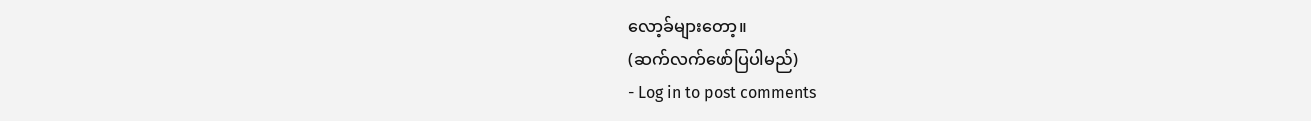လော့ခ်များတော့။
(ဆက်လက်ဖော်ပြပါမည်)
- Log in to post comments